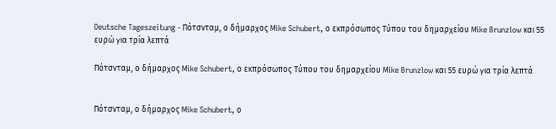Deutsche Tageszeitung - Πότσνταμ, ο δήμαρχος Mike Schubert, ο εκπρόσωπος Τύπου του δημαρχείου Mike Brunzlow και 55 ευρώ για τρία λεπτά

Πότσνταμ, ο δήμαρχος Mike Schubert, ο εκπρόσωπος Τύπου του δημαρχείου Mike Brunzlow και 55 ευρώ για τρία λεπτά


Πότσνταμ, ο δήμαρχος Mike Schubert, ο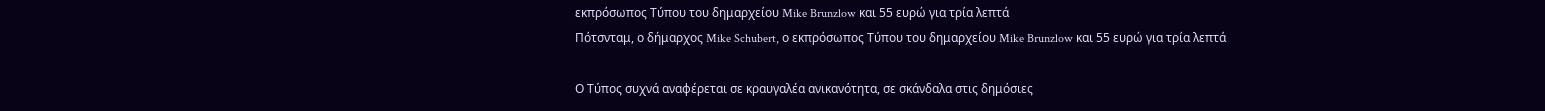εκπρόσωπος Τύπου του δημαρχείου Mike Brunzlow και 55 ευρώ για τρία λεπτά
Πότσνταμ, ο δήμαρχος Mike Schubert, ο εκπρόσωπος Τύπου του δημαρχείου Mike Brunzlow και 55 ευρώ για τρία λεπτά

Ο Τύπος συχνά αναφέρεται σε κραυγαλέα ανικανότητα, σε σκάνδαλα στις δημόσιες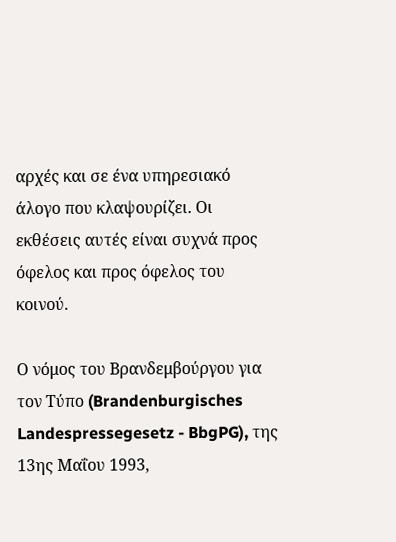αρχές και σε ένα υπηρεσιακό άλογο που κλαψουρίζει. Οι εκθέσεις αυτές είναι συχνά προς όφελος και προς όφελος του κοινού.

Ο νόμος του Βρανδεμβούργου για τον Τύπο (Brandenburgisches Landespressegesetz - BbgPG), της 13ης Μαΐου 1993,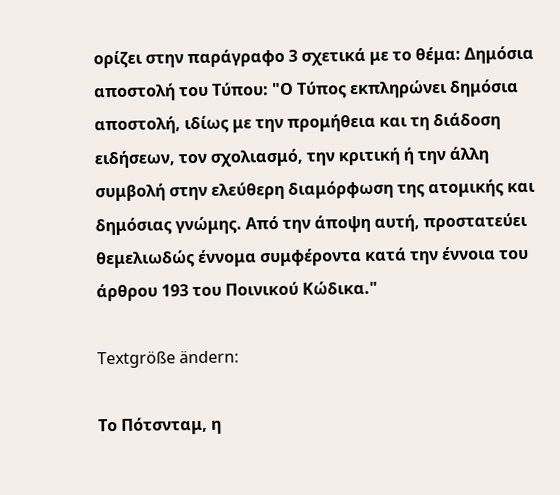ορίζει στην παράγραφο 3 σχετικά με το θέμα: Δημόσια αποστολή του Τύπου: "Ο Τύπος εκπληρώνει δημόσια αποστολή, ιδίως με την προμήθεια και τη διάδοση ειδήσεων, τον σχολιασμό, την κριτική ή την άλλη συμβολή στην ελεύθερη διαμόρφωση της ατομικής και δημόσιας γνώμης. Από την άποψη αυτή, προστατεύει θεμελιωδώς έννομα συμφέροντα κατά την έννοια του άρθρου 193 του Ποινικού Κώδικα."

Textgröße ändern:

Το Πότσνταμ, η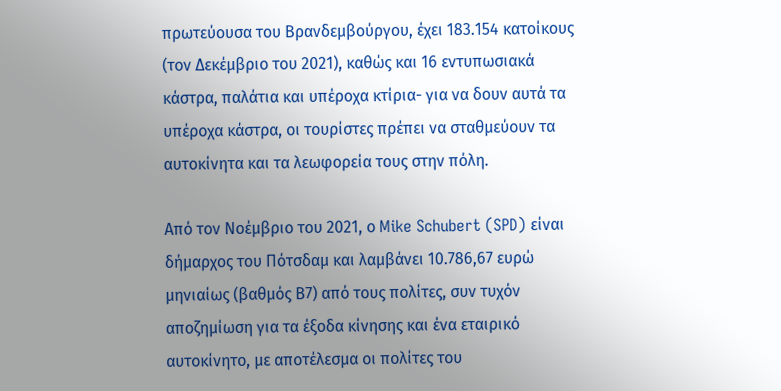πρωτεύουσα του Βρανδεμβούργου, έχει 183.154 κατοίκους (τον Δεκέμβριο του 2021), καθώς και 16 εντυπωσιακά κάστρα, παλάτια και υπέροχα κτίρια- για να δουν αυτά τα υπέροχα κάστρα, οι τουρίστες πρέπει να σταθμεύουν τα αυτοκίνητα και τα λεωφορεία τους στην πόλη.

Από τον Νοέμβριο του 2021, ο Mike Schubert (SPD) είναι δήμαρχος του Πότσδαμ και λαμβάνει 10.786,67 ευρώ μηνιαίως (βαθμός Β7) από τους πολίτες, συν τυχόν αποζημίωση για τα έξοδα κίνησης και ένα εταιρικό αυτοκίνητο, με αποτέλεσμα οι πολίτες του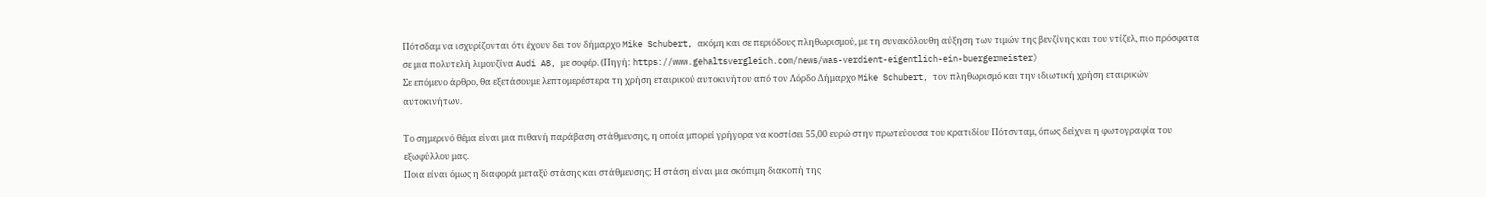Πότσδαμ να ισχυρίζονται ότι έχουν δει τον δήμαρχο Mike Schubert, ακόμη και σε περιόδους πληθωρισμού, με τη συνακόλουθη αύξηση των τιμών της βενζίνης και του ντίζελ, πιο πρόσφατα σε μια πολυτελή λιμουζίνα Audi A8, με σοφέρ. (Πηγή: https://www.gehaltsvergleich.com/news/was-verdient-eigentlich-ein-buergermeister)
Σε επόμενο άρθρο, θα εξετάσουμε λεπτομερέστερα τη χρήση εταιρικού αυτοκινήτου από τον Λόρδο Δήμαρχο Mike Schubert, τον πληθωρισμό και την ιδιωτική χρήση εταιρικών αυτοκινήτων.

Το σημερινό θέμα είναι μια πιθανή παράβαση στάθμευσης, η οποία μπορεί γρήγορα να κοστίσει 55,00 ευρώ στην πρωτεύουσα του κρατιδίου Πότσνταμ, όπως δείχνει η φωτογραφία του εξωφύλλου μας.
Ποια είναι όμως η διαφορά μεταξύ στάσης και στάθμευσης; Η στάση είναι μια σκόπιμη διακοπή της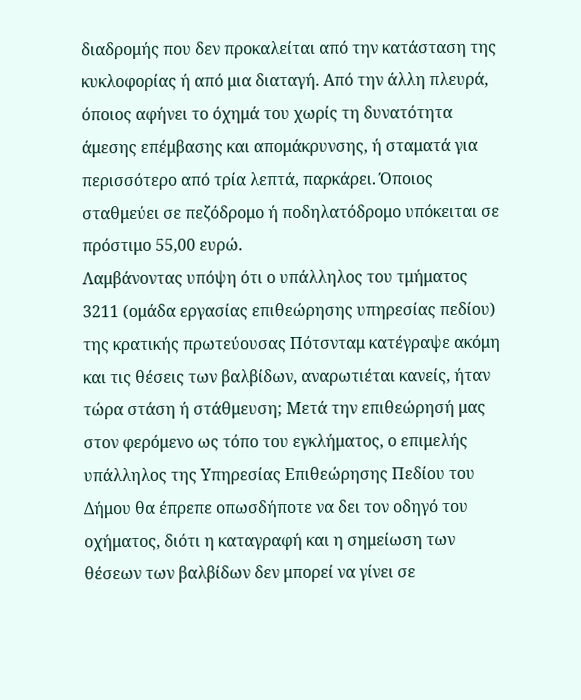διαδρομής που δεν προκαλείται από την κατάσταση της κυκλοφορίας ή από μια διαταγή. Από την άλλη πλευρά, όποιος αφήνει το όχημά του χωρίς τη δυνατότητα άμεσης επέμβασης και απομάκρυνσης, ή σταματά για περισσότερο από τρία λεπτά, παρκάρει. Όποιος σταθμεύει σε πεζόδρομο ή ποδηλατόδρομο υπόκειται σε πρόστιμο 55,00 ευρώ.
Λαμβάνοντας υπόψη ότι ο υπάλληλος του τμήματος 3211 (ομάδα εργασίας επιθεώρησης υπηρεσίας πεδίου) της κρατικής πρωτεύουσας Πότσνταμ κατέγραψε ακόμη και τις θέσεις των βαλβίδων, αναρωτιέται κανείς, ήταν τώρα στάση ή στάθμευση; Μετά την επιθεώρησή μας στον φερόμενο ως τόπο του εγκλήματος, ο επιμελής υπάλληλος της Υπηρεσίας Επιθεώρησης Πεδίου του Δήμου θα έπρεπε οπωσδήποτε να δει τον οδηγό του οχήματος, διότι η καταγραφή και η σημείωση των θέσεων των βαλβίδων δεν μπορεί να γίνει σε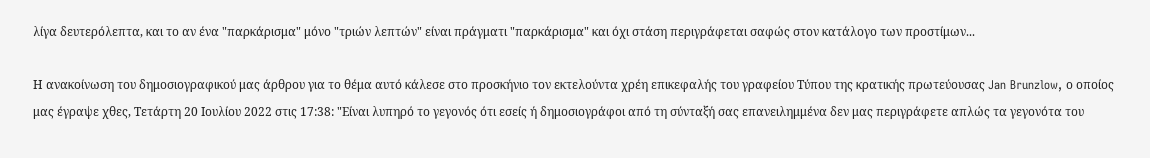λίγα δευτερόλεπτα, και το αν ένα "παρκάρισμα" μόνο "τριών λεπτών" είναι πράγματι "παρκάρισμα" και όχι στάση περιγράφεται σαφώς στον κατάλογο των προστίμων...

Η ανακοίνωση του δημοσιογραφικού μας άρθρου για το θέμα αυτό κάλεσε στο προσκήνιο τον εκτελούντα χρέη επικεφαλής του γραφείου Τύπου της κρατικής πρωτεύουσας Jan Brunzlow, ο οποίος μας έγραψε χθες, Τετάρτη 20 Ιουλίου 2022 στις 17:38: "Είναι λυπηρό το γεγονός ότι εσείς ή δημοσιογράφοι από τη σύνταξή σας επανειλημμένα δεν μας περιγράφετε απλώς τα γεγονότα του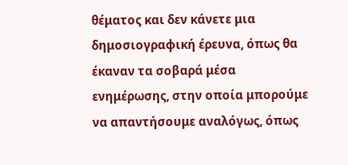θέματος και δεν κάνετε μια δημοσιογραφική έρευνα, όπως θα έκαναν τα σοβαρά μέσα ενημέρωσης, στην οποία μπορούμε να απαντήσουμε αναλόγως, όπως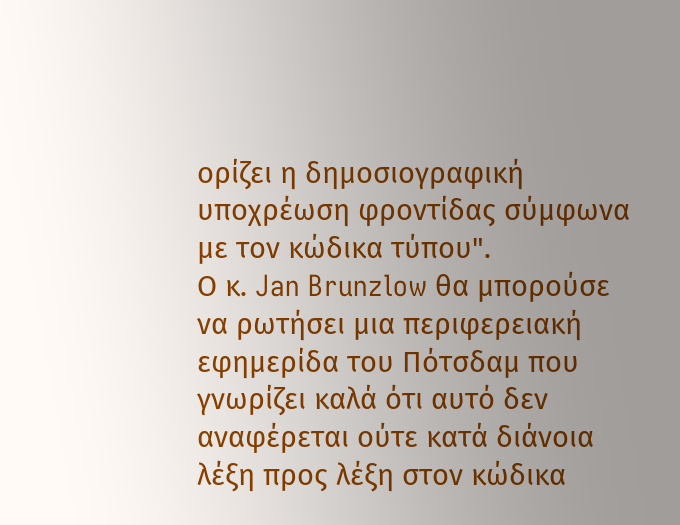ορίζει η δημοσιογραφική υποχρέωση φροντίδας σύμφωνα με τον κώδικα τύπου".
Ο κ. Jan Brunzlow θα μπορούσε να ρωτήσει μια περιφερειακή εφημερίδα του Πότσδαμ που γνωρίζει καλά ότι αυτό δεν αναφέρεται ούτε κατά διάνοια λέξη προς λέξη στον κώδικα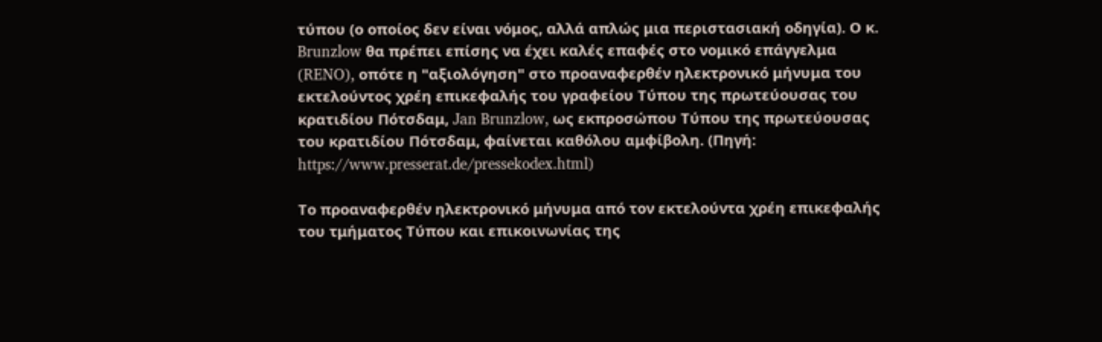τύπου (ο οποίος δεν είναι νόμος, αλλά απλώς μια περιστασιακή οδηγία). Ο κ. Brunzlow θα πρέπει επίσης να έχει καλές επαφές στο νομικό επάγγελμα (RENO), οπότε η "αξιολόγηση" στο προαναφερθέν ηλεκτρονικό μήνυμα του εκτελούντος χρέη επικεφαλής του γραφείου Τύπου της πρωτεύουσας του κρατιδίου Πότσδαμ, Jan Brunzlow, ως εκπροσώπου Τύπου της πρωτεύουσας του κρατιδίου Πότσδαμ, φαίνεται καθόλου αμφίβολη. (Πηγή: https://www.presserat.de/pressekodex.html)

Το προαναφερθέν ηλεκτρονικό μήνυμα από τον εκτελούντα χρέη επικεφαλής του τμήματος Τύπου και επικοινωνίας της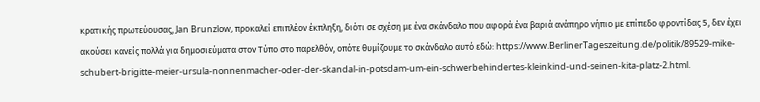κρατικής πρωτεύουσας, Jan Brunzlow, προκαλεί επιπλέον έκπληξη, διότι σε σχέση με ένα σκάνδαλο που αφορά ένα βαριά ανάπηρο νήπιο με επίπεδο φροντίδας 5, δεν έχει ακούσει κανείς πολλά για δημοσιεύματα στον Τύπο στο παρελθόν, οπότε θυμίζουμε το σκάνδαλο αυτό εδώ: https://www.BerlinerTageszeitung.de/politik/89529-mike-schubert-brigitte-meier-ursula-nonnenmacher-oder-der-skandal-in-potsdam-um-ein-schwerbehindertes-kleinkind-und-seinen-kita-platz-2.html.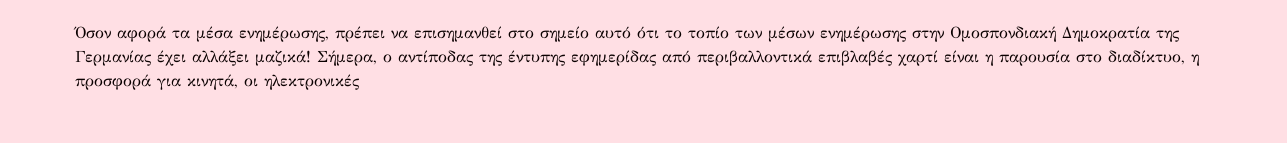Όσον αφορά τα μέσα ενημέρωσης, πρέπει να επισημανθεί στο σημείο αυτό ότι το τοπίο των μέσων ενημέρωσης στην Ομοσπονδιακή Δημοκρατία της Γερμανίας έχει αλλάξει μαζικά! Σήμερα, ο αντίποδας της έντυπης εφημερίδας από περιβαλλοντικά επιβλαβές χαρτί είναι η παρουσία στο διαδίκτυο, η προσφορά για κινητά, οι ηλεκτρονικές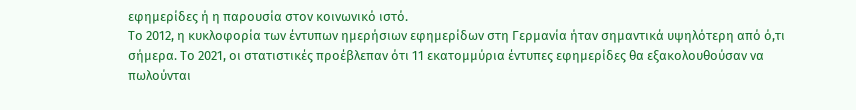εφημερίδες ή η παρουσία στον κοινωνικό ιστό.
Το 2012, η κυκλοφορία των έντυπων ημερήσιων εφημερίδων στη Γερμανία ήταν σημαντικά υψηλότερη από ό,τι σήμερα. Το 2021, οι στατιστικές προέβλεπαν ότι 11 εκατομμύρια έντυπες εφημερίδες θα εξακολουθούσαν να πωλούνται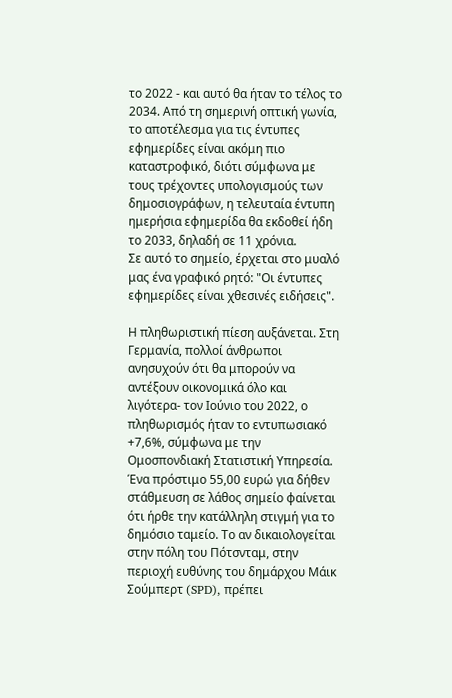το 2022 - και αυτό θα ήταν το τέλος το 2034. Από τη σημερινή οπτική γωνία, το αποτέλεσμα για τις έντυπες εφημερίδες είναι ακόμη πιο καταστροφικό, διότι σύμφωνα με τους τρέχοντες υπολογισμούς των δημοσιογράφων, η τελευταία έντυπη ημερήσια εφημερίδα θα εκδοθεί ήδη το 2033, δηλαδή σε 11 χρόνια.
Σε αυτό το σημείο, έρχεται στο μυαλό μας ένα γραφικό ρητό: "Οι έντυπες εφημερίδες είναι χθεσινές ειδήσεις".

Η πληθωριστική πίεση αυξάνεται. Στη Γερμανία, πολλοί άνθρωποι ανησυχούν ότι θα μπορούν να αντέξουν οικονομικά όλο και λιγότερα- τον Ιούνιο του 2022, ο πληθωρισμός ήταν το εντυπωσιακό +7,6%, σύμφωνα με την Ομοσπονδιακή Στατιστική Υπηρεσία. Ένα πρόστιμο 55,00 ευρώ για δήθεν στάθμευση σε λάθος σημείο φαίνεται ότι ήρθε την κατάλληλη στιγμή για το δημόσιο ταμείο. Το αν δικαιολογείται στην πόλη του Πότσνταμ, στην περιοχή ευθύνης του δημάρχου Μάικ Σούμπερτ (SPD), πρέπει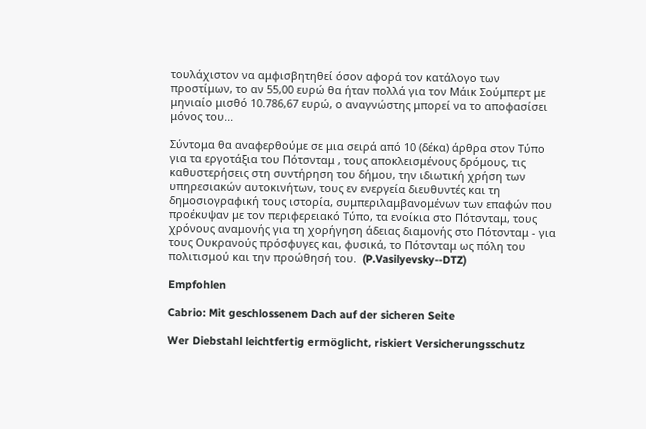τουλάχιστον να αμφισβητηθεί όσον αφορά τον κατάλογο των προστίμων, το αν 55,00 ευρώ θα ήταν πολλά για τον Μάικ Σούμπερτ με μηνιαίο μισθό 10.786,67 ευρώ, ο αναγνώστης μπορεί να το αποφασίσει μόνος του...

Σύντομα θα αναφερθούμε σε μια σειρά από 10 (δέκα) άρθρα στον Τύπο για τα εργοτάξια του Πότσνταμ , τους αποκλεισμένους δρόμους, τις καθυστερήσεις στη συντήρηση του δήμου, την ιδιωτική χρήση των υπηρεσιακών αυτοκινήτων, τους εν ενεργεία διευθυντές και τη δημοσιογραφική τους ιστορία, συμπεριλαμβανομένων των επαφών που προέκυψαν με τον περιφερειακό Τύπο, τα ενοίκια στο Πότσνταμ, τους χρόνους αναμονής για τη χορήγηση άδειας διαμονής στο Πότσνταμ - για τους Ουκρανούς πρόσφυγες και, φυσικά, το Πότσνταμ ως πόλη του πολιτισμού και την προώθησή του.  (P.Vasilyevsky--DTZ)

Empfohlen

Cabrio: Mit geschlossenem Dach auf der sicheren Seite

Wer Diebstahl leichtfertig ermöglicht, riskiert Versicherungsschutz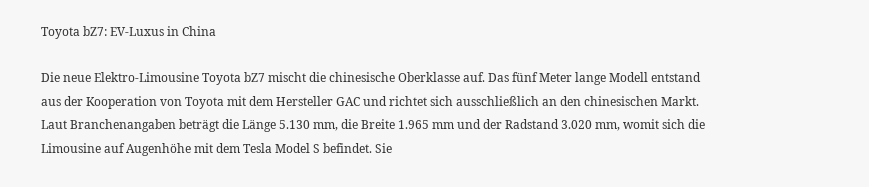Toyota bZ7: EV‑Luxus in China

Die neue Elektro‑Limousine Toyota bZ7 mischt die chinesische Oberklasse auf. Das fünf Meter lange Modell entstand aus der Kooperation von Toyota mit dem Hersteller GAC und richtet sich ausschließlich an den chinesischen Markt. Laut Branchenangaben beträgt die Länge 5.130 mm, die Breite 1.965 mm und der Radstand 3.020 mm, womit sich die Limousine auf Augenhöhe mit dem Tesla Model S befindet. Sie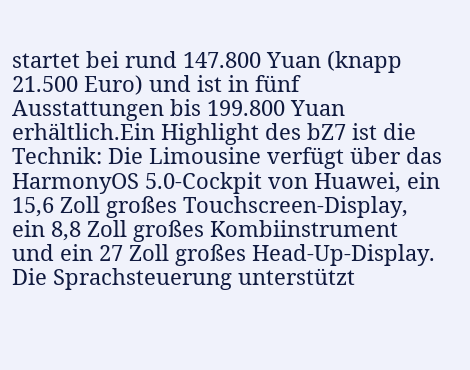startet bei rund 147.800 Yuan (knapp 21.500 Euro) und ist in fünf Ausstattungen bis 199.800 Yuan erhältlich.Ein Highlight des bZ7 ist die Technik: Die Limousine verfügt über das HarmonyOS 5.0‑Cockpit von Huawei, ein 15,6 Zoll großes Touchscreen‑Display, ein 8,8 Zoll großes Kombiinstrument und ein 27 Zoll großes Head‑Up‑Display. Die Sprachsteuerung unterstützt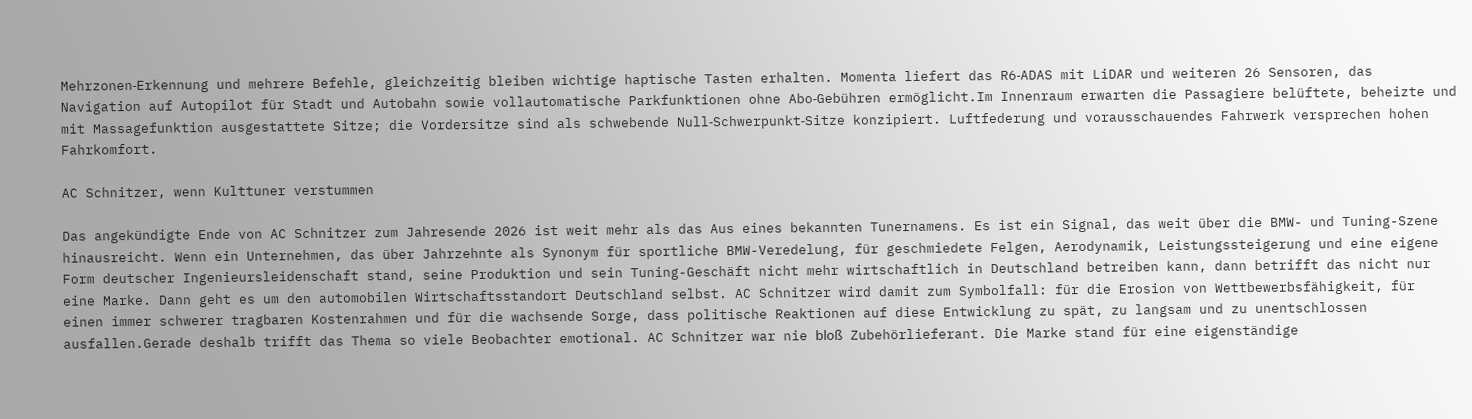Mehrzonen‑Erkennung und mehrere Befehle, gleichzeitig bleiben wichtige haptische Tasten erhalten. Momenta liefert das R6‑ADAS mit LiDAR und weiteren 26 Sensoren, das Navigation auf Autopilot für Stadt und Autobahn sowie vollautomatische Parkfunktionen ohne Abo‑Gebühren ermöglicht.Im Innenraum erwarten die Passagiere belüftete, beheizte und mit Massagefunktion ausgestattete Sitze; die Vordersitze sind als schwebende Null‑Schwerpunkt‑Sitze konzipiert. Luftfederung und vorausschauendes Fahrwerk versprechen hohen Fahrkomfort.

AC Schnitzer, wenn Kulttuner verstummen

Das angekündigte Ende von AC Schnitzer zum Jahresende 2026 ist weit mehr als das Aus eines bekannten Tunernamens. Es ist ein Signal, das weit über die BMW- und Tuning-Szene hinausreicht. Wenn ein Unternehmen, das über Jahrzehnte als Synonym für sportliche BMW-Veredelung, für geschmiedete Felgen, Aerodynamik, Leistungssteigerung und eine eigene Form deutscher Ingenieursleidenschaft stand, seine Produktion und sein Tuning-Geschäft nicht mehr wirtschaftlich in Deutschland betreiben kann, dann betrifft das nicht nur eine Marke. Dann geht es um den automobilen Wirtschaftsstandort Deutschland selbst. AC Schnitzer wird damit zum Symbolfall: für die Erosion von Wettbewerbsfähigkeit, für einen immer schwerer tragbaren Kostenrahmen und für die wachsende Sorge, dass politische Reaktionen auf diese Entwicklung zu spät, zu langsam und zu unentschlossen ausfallen.Gerade deshalb trifft das Thema so viele Beobachter emotional. AC Schnitzer war nie bloß Zubehörlieferant. Die Marke stand für eine eigenständige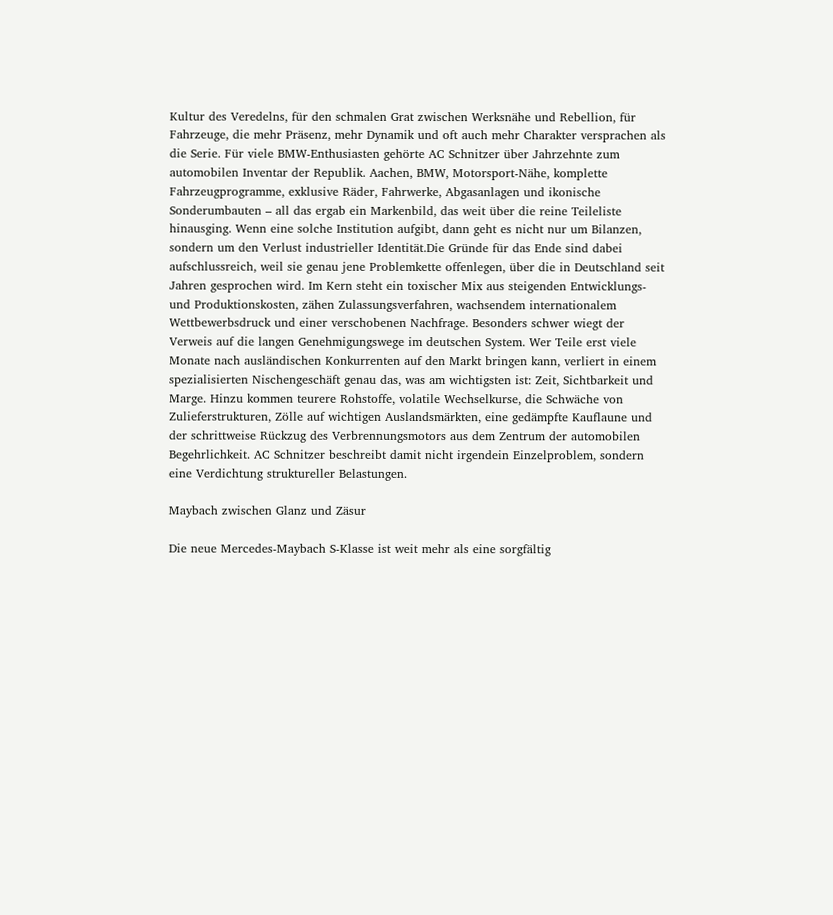Kultur des Veredelns, für den schmalen Grat zwischen Werksnähe und Rebellion, für Fahrzeuge, die mehr Präsenz, mehr Dynamik und oft auch mehr Charakter versprachen als die Serie. Für viele BMW-Enthusiasten gehörte AC Schnitzer über Jahrzehnte zum automobilen Inventar der Republik. Aachen, BMW, Motorsport-Nähe, komplette Fahrzeugprogramme, exklusive Räder, Fahrwerke, Abgasanlagen und ikonische Sonderumbauten – all das ergab ein Markenbild, das weit über die reine Teileliste hinausging. Wenn eine solche Institution aufgibt, dann geht es nicht nur um Bilanzen, sondern um den Verlust industrieller Identität.Die Gründe für das Ende sind dabei aufschlussreich, weil sie genau jene Problemkette offenlegen, über die in Deutschland seit Jahren gesprochen wird. Im Kern steht ein toxischer Mix aus steigenden Entwicklungs- und Produktionskosten, zähen Zulassungsverfahren, wachsendem internationalem Wettbewerbsdruck und einer verschobenen Nachfrage. Besonders schwer wiegt der Verweis auf die langen Genehmigungswege im deutschen System. Wer Teile erst viele Monate nach ausländischen Konkurrenten auf den Markt bringen kann, verliert in einem spezialisierten Nischengeschäft genau das, was am wichtigsten ist: Zeit, Sichtbarkeit und Marge. Hinzu kommen teurere Rohstoffe, volatile Wechselkurse, die Schwäche von Zulieferstrukturen, Zölle auf wichtigen Auslandsmärkten, eine gedämpfte Kauflaune und der schrittweise Rückzug des Verbrennungsmotors aus dem Zentrum der automobilen Begehrlichkeit. AC Schnitzer beschreibt damit nicht irgendein Einzelproblem, sondern eine Verdichtung struktureller Belastungen.

Maybach zwischen Glanz und Zäsur

Die neue Mercedes-Maybach S-Klasse ist weit mehr als eine sorgfältig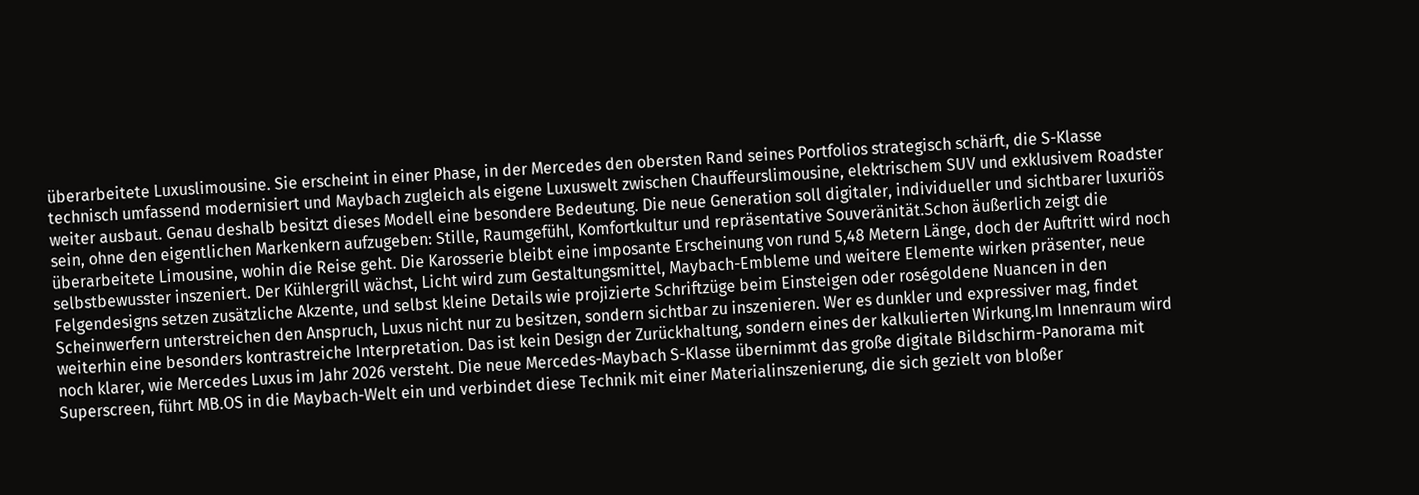überarbeitete Luxuslimousine. Sie erscheint in einer Phase, in der Mercedes den obersten Rand seines Portfolios strategisch schärft, die S-Klasse technisch umfassend modernisiert und Maybach zugleich als eigene Luxuswelt zwischen Chauffeurslimousine, elektrischem SUV und exklusivem Roadster weiter ausbaut. Genau deshalb besitzt dieses Modell eine besondere Bedeutung. Die neue Generation soll digitaler, individueller und sichtbarer luxuriös sein, ohne den eigentlichen Markenkern aufzugeben: Stille, Raumgefühl, Komfortkultur und repräsentative Souveränität.Schon äußerlich zeigt die überarbeitete Limousine, wohin die Reise geht. Die Karosserie bleibt eine imposante Erscheinung von rund 5,48 Metern Länge, doch der Auftritt wird noch selbstbewusster inszeniert. Der Kühlergrill wächst, Licht wird zum Gestaltungsmittel, Maybach-Embleme und weitere Elemente wirken präsenter, neue Felgendesigns setzen zusätzliche Akzente, und selbst kleine Details wie projizierte Schriftzüge beim Einsteigen oder roségoldene Nuancen in den Scheinwerfern unterstreichen den Anspruch, Luxus nicht nur zu besitzen, sondern sichtbar zu inszenieren. Wer es dunkler und expressiver mag, findet weiterhin eine besonders kontrastreiche Interpretation. Das ist kein Design der Zurückhaltung, sondern eines der kalkulierten Wirkung.Im Innenraum wird noch klarer, wie Mercedes Luxus im Jahr 2026 versteht. Die neue Mercedes-Maybach S-Klasse übernimmt das große digitale Bildschirm-Panorama mit Superscreen, führt MB.OS in die Maybach-Welt ein und verbindet diese Technik mit einer Materialinszenierung, die sich gezielt von bloßer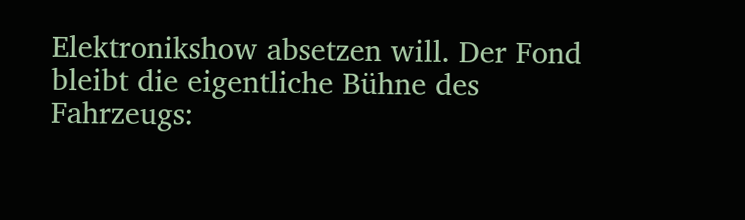Elektronikshow absetzen will. Der Fond bleibt die eigentliche Bühne des Fahrzeugs: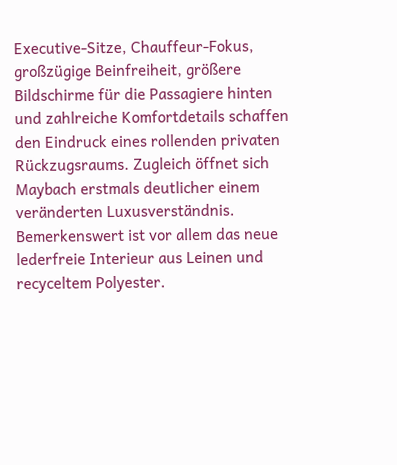Executive-Sitze, Chauffeur-Fokus, großzügige Beinfreiheit, größere Bildschirme für die Passagiere hinten und zahlreiche Komfortdetails schaffen den Eindruck eines rollenden privaten Rückzugsraums. Zugleich öffnet sich Maybach erstmals deutlicher einem veränderten Luxusverständnis. Bemerkenswert ist vor allem das neue lederfreie Interieur aus Leinen und recyceltem Polyester.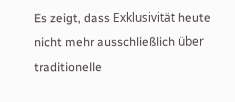Es zeigt, dass Exklusivität heute nicht mehr ausschließlich über traditionelle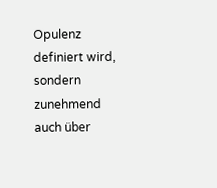Opulenz definiert wird, sondern zunehmend auch über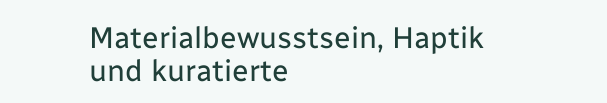Materialbewusstsein, Haptik und kuratierte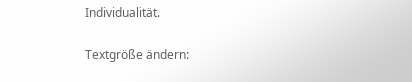Individualität.

Textgröße ändern: